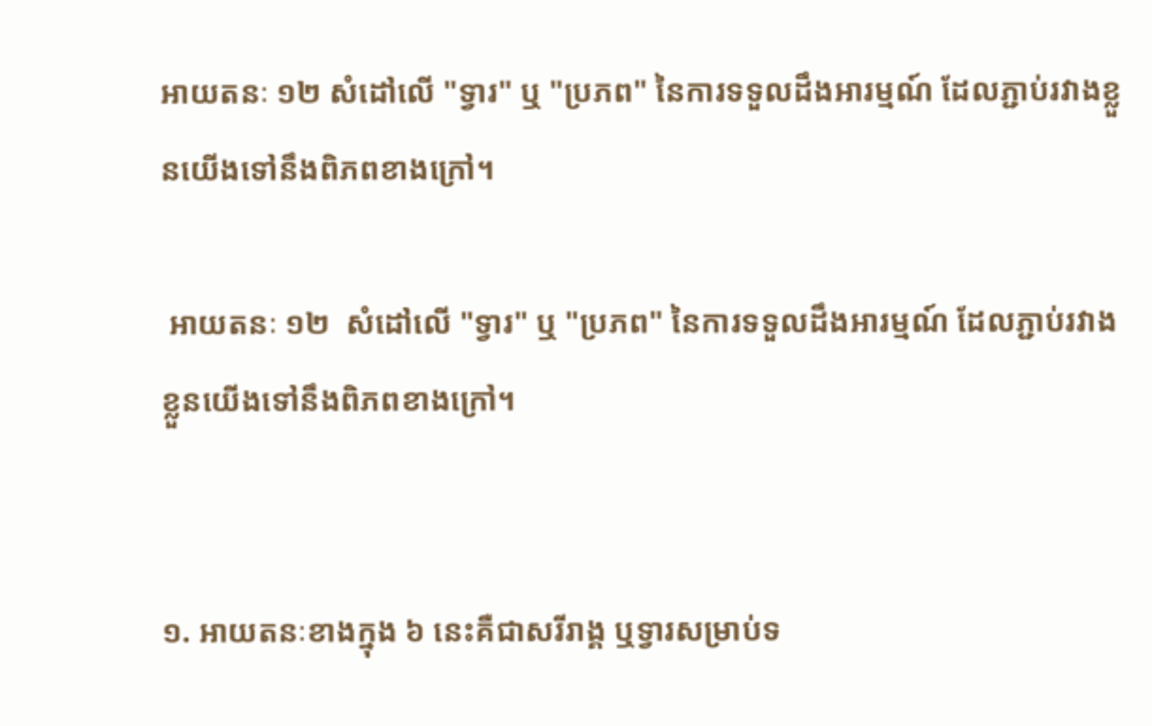អាយតនៈ ១២ សំដៅលើ "ទ្វារ" ឬ "ប្រភព" នៃការទទួលដឹងអារម្មណ៍ ដែលភ្ជាប់រវាងខ្លួនយើងទៅនឹងពិភពខាងក្រៅ។

 អាយតនៈ ១២  សំដៅលើ "ទ្វារ" ឬ "ប្រភព" នៃការទទួលដឹងអារម្មណ៍ ដែលភ្ជាប់រវាងខ្លួនយើងទៅនឹងពិភពខាងក្រៅ។


១. អាយតនៈខាងក្នុង ៦ នេះគឺជាសរីរាង្គ ឬទ្វារសម្រាប់ទ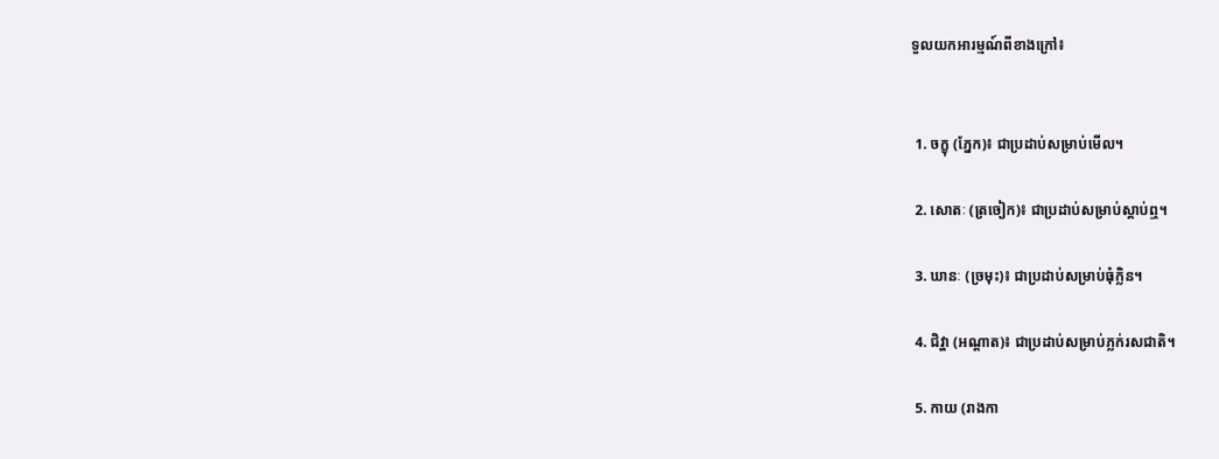ទួលយកអារម្មណ៍ពីខាងក្រៅ៖


 1. ចក្ខុ (ភ្នែក)៖ ជាប្រដាប់សម្រាប់មើល។

 2. សោតៈ (ត្រចៀក)៖ ជាប្រដាប់សម្រាប់ស្តាប់ឮ។

 3. ឃានៈ (ច្រមុះ)៖ ជាប្រដាប់សម្រាប់ធុំក្លិន។

 4. ជិវ្ហា (អណ្តាត)៖ ជាប្រដាប់សម្រាប់ភ្លក់រសជាតិ។

 5. កាយ (រាងកា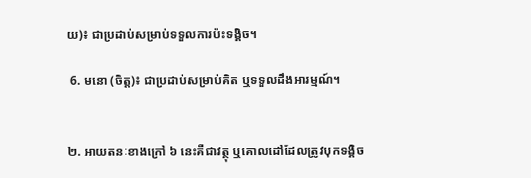យ)៖ ជាប្រដាប់សម្រាប់ទទួលការប៉ះទង្គិច។

 6. មនោ (ចិត្ត)៖ ជាប្រដាប់សម្រាប់គិត ឬទទួលដឹងអារម្មណ៍។


២. អាយតនៈខាងក្រៅ ៦ នេះគឺជាវត្ថុ ឬគោលដៅដែលត្រូវបុកទង្គិច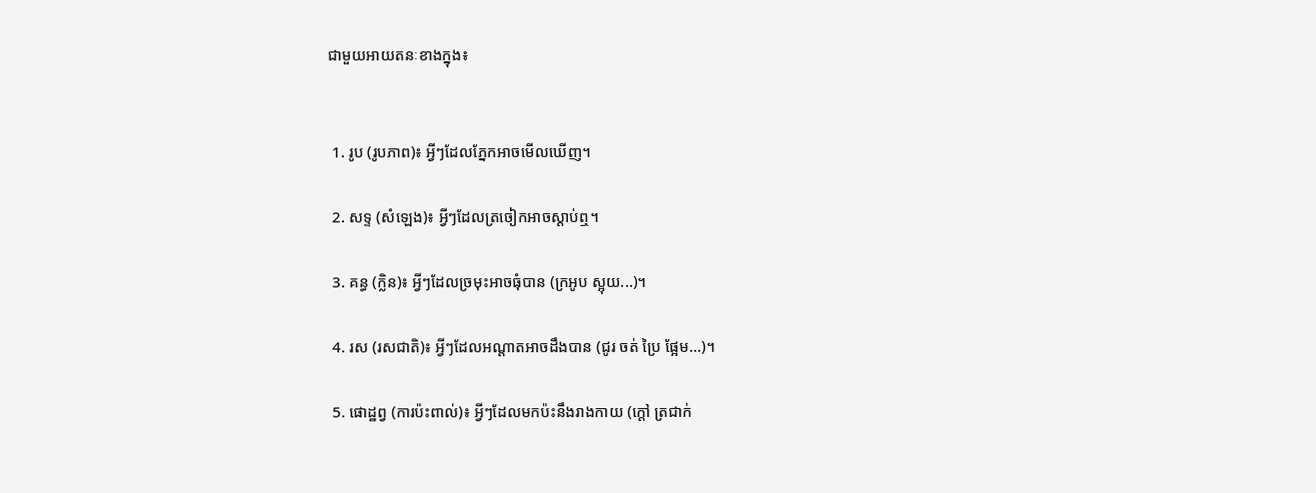ជាមួយអាយតនៈខាងក្នុង៖


 1. រូប (រូបភាព)៖ អ្វីៗដែលភ្នែកអាចមើលឃើញ។

 2. សទ្ទ (សំឡេង)៖ អ្វីៗដែលត្រចៀកអាចស្តាប់ឮ។

 3. គន្ធ (ក្លិន)៖ អ្វីៗដែលច្រមុះអាចធុំបាន (ក្រអូប ស្អុយ...)។

 4. រស (រសជាតិ)៖ អ្វីៗដែលអណ្តាតអាចដឹងបាន (ជូរ ចត់ ប្រៃ ផ្អែម...)។

 5. ផោដ្ឋព្វ (ការប៉ះពាល់)៖ អ្វីៗដែលមកប៉ះនឹងរាងកាយ (ក្តៅ ត្រជាក់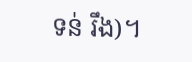ទន់ រឹង)។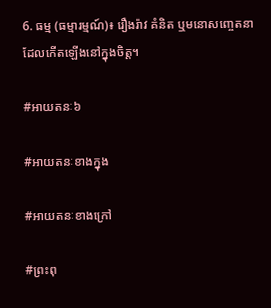6. ធម្ម (ធម្មារម្មណ៍)៖ រឿងរ៉ាវ គំនិត ឬមនោសញ្ចេតនា ដែលកើតឡើងនៅក្នុងចិត្ត។

#អាយតនៈ៦

#អាយតនៈខាងក្នុង

#អាយតនៈខាងក្រៅ

#ព្រះពុ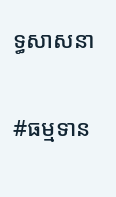ទ្ធសាសនា

#ធម្មទាន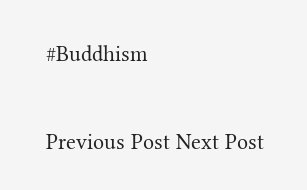#Buddhism

Previous Post Next Post